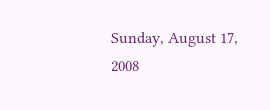Sunday, August 17, 2008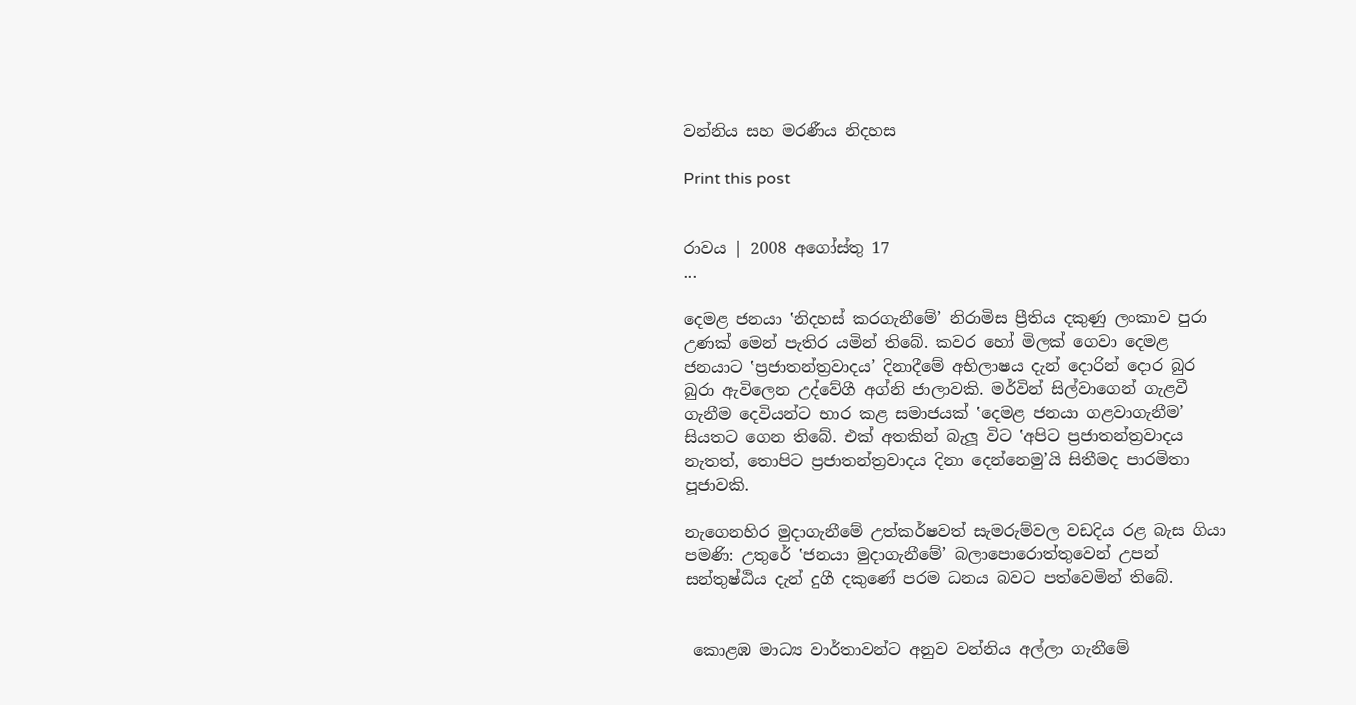වන්නිය සහ මරණීය නිදහස

Print this post


රාවය | 2008 අගෝස්තු 17
...

දෙමළ ජනයා ‛නිදහස් කරගැනීමේ’ නිරාමිස ප්‍රීතිය දකුණු ලංකාව පුරා උණක් මෙන් පැතිර යමින් තිබේ. කවර හෝ මිලක් ගෙවා දෙමළ ජනයාට ‛ප්‍රජාතන්ත්‍රවාදය’ දිනාදීමේ අභිලාෂය දැන් දොරින් දොර බුර බුරා ඇවිලෙන උද්වේගී අග්නි ජාලාවකි. මර්වින් සිල්වාගෙන් ගැළවී ගැනීම දෙවියන්ට භාර කළ සමාජයක් ‛දෙමළ ජනයා ගළවාගැනීම’ සියතට ගෙන තිබේ. එක් අතකින් බැලූ විට ‛අපිට ප්‍රජාතන්ත්‍රවාදය නැතත්, තොපිට ප්‍රජාතන්ත්‍රවාදය දිනා දෙන්නෙමු’යි සිතීමද පාරමිතා පූජාවකි.

නැගෙනහිර මුදාගැනීමේ උත්කර්ෂවත් සැමරුම්වල වඩදිය රළ බැස ගියා පමණි: උතුරේ ‛ජනයා මුදාගැනීමේ’ බලාපොරොත්තුවෙන් උපන් සන්තුෂ්ඨිය දැන් දුගී දකුණේ පරම ධනය බවට පත්වෙමින් තිබේ.


 කොළඹ මාධ්‍ය වාර්තාවන්ට අනුව වන්නිය අල්ලා ගැනීමේ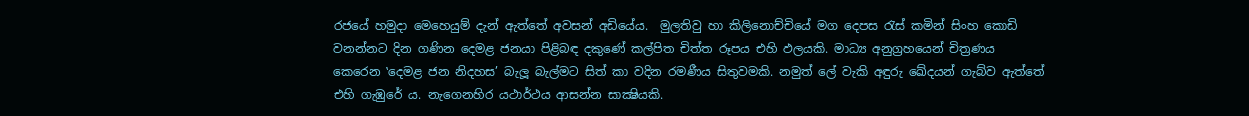රජයේ හමුදා මෙහෙයුම් දැන් ඇත්තේ අවසන් අඩියේය.  මුලතිවු හා කිලිනොච්චියේ මග දෙපස රැස් කමින් සිංහ කොඩි වනන්නට දින ගණින දෙමළ ජනයා පිළිබඳ දකුණේ කල්පිත චිත්ත රූපය එහි ඵලයකි. මාධ්‍ය අනුග්‍රහයෙන් චිත්‍රණය කෙරෙන ‛දෙමළ ජන නිදහස’ බැලූ බැල්මට සිත් කා වදින රමණීය සිතුවමකි. නමුත් ලේ වැකි අඳුරු ඛේදයන් ගැබ්ව ඇත්තේ එහි ගැඹුරේ ය. නැගෙනහිර යථාර්ථය ආසන්න සාක්‍ෂියකි.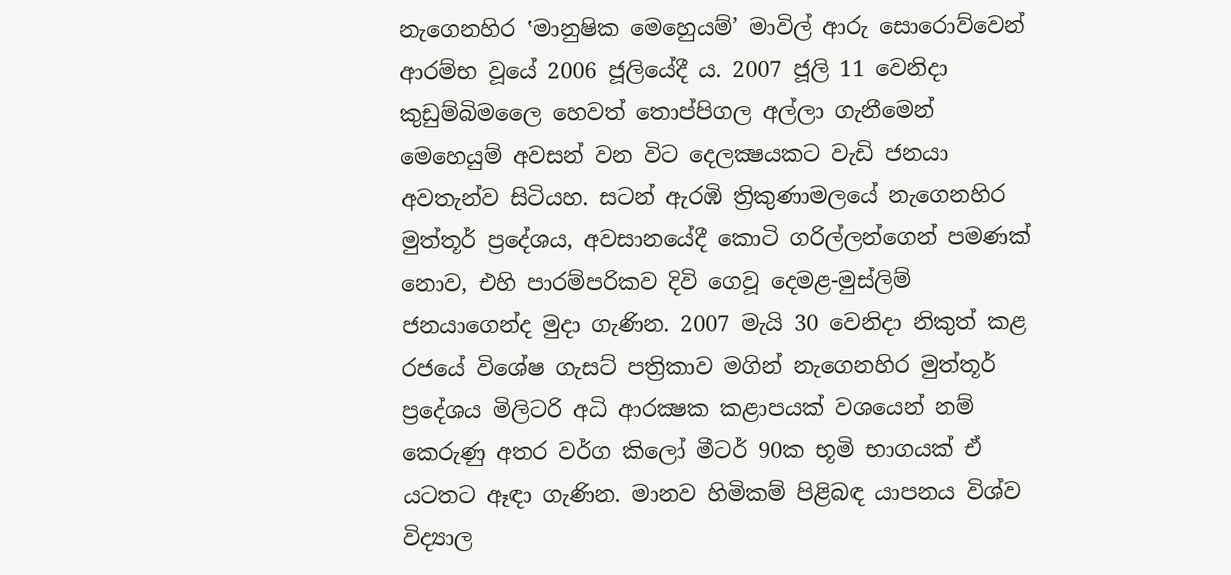නැගෙනහිර ‛මානුෂික මෙහෙුයම්’ මාවිල් ආරු සොරොව්වෙන් ආරම්භ වූයේ 2006 ජූලියේදී ය. 2007 ජූලි 11 වෙනිදා කුඩුම්බිමලෛ හෙවත් තොප්පිගල අල්ලා ගැනීමෙන් මෙහෙයුම් අවසන් වන විට දෙලක්‍ෂයකට වැඩි ජනයා අවතැන්ව සිටියහ. සටන් ඇරඹි ත්‍රිකුණාමලයේ නැගෙනහිර මුත්තූර් ප්‍රදේශය, අවසානයේදී කොටි ගරිල්ලන්ගෙන් පමණක් නොව, එහි පාරම්පරිකව දිවි ගෙවූ දෙමළ-මුස්ලිම් ජනයාගෙන්ද මුදා ගැණින. 2007 මැයි 30 වෙනිදා නිකුත් කළ රජයේ විශේෂ ගැසට් පත්‍රිකාව මගින් නැගෙනහිර මුත්තූර් ප්‍රදේශය මිලිටරි අධි ආරක්‍ෂක කළාපයක් වශයෙන් නම් කෙරුණු අතර වර්ග කිලෝ මීටර් 90ක භූමි භාගයක් ඒ යටතට ඈඳා ගැණින. මානව හිමිකම් පිළිබඳ යාපනය විශ්ව විද්‍යාල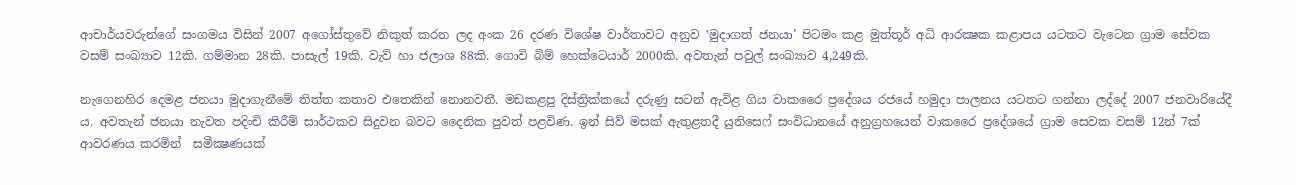ආචාර්යවරුන්ගේ සංගමය විසින් 2007 අගෝස්තුවේ නිකුත් කරන ලද අංක 26 දරණ විශේෂ වාර්තාවට අනුව ‛මුදාගත් ජනයා’ පිටමං කළ මුත්තූර් අධි ආරක්‍ෂක කළාපය යටතට වැටෙන ග්‍රාම සේවක වසම් සංඛ්‍යාව 12කි. ගම්මාන 28කි. පාසැල් 19කි. වැව් හා ජලාශ 88කි. ගොවි බිම් හෙක්ටෙයාර් 2000කි. අවතැන් පවුල් සංඛ්‍යාව 4,249කි.

නැගෙනහිර දෙමළ ජනයා මුදාගැනීමේ තිත්ත කතාව එතෙකින් නොනවතී. මඩකළපු දිස්ත්‍රික්කයේ දරුණු සටන් ඇවිළ ගිය වාකරෛ ප්‍රදේශය රජයේ හමුදා පාලනය යටතට ගන්නා ලද්දේ 2007 ජනවාරියේදී ය. අවතැන් ජනයා නැවත පදිංචි කිරීම් සාර්ථකව සිදුවන බවට දෛනික පුවත් පළවිණ. ඉන් සිව් මසක් ඇතුළතදී යුනිසෙෆ් සංවිධානයේ අනුග්‍රහයෙන් වාකරෛ ප්‍රදේශයේ ග්‍රාම සෙවක වසම් 12න් 7ක් ආවරණය කරමින්  සමීක්‍ෂණයක්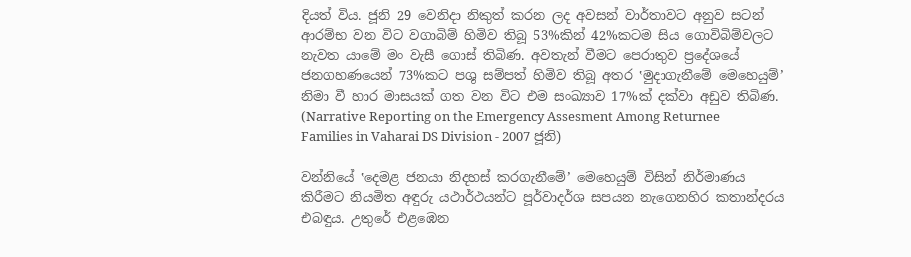දියත් විය. ජූනි 29 වෙනිදා නිකුත් කරන ලද අවසන් වාර්තාවට අනුව සටන් ආරම්භ වන විට වගාබිම් හිමිව තිබූ 53%කින් 42%කටම සිය ගොවිබිම්වලට නැවත යාමේ මං වැසී ගොස් තිබිණ. අවතැන් වීමට පෙරාතුව ප්‍රදේශයේ ජනගහණයෙන් 73%කට පශු සම්පත් හිමිව තිබූ අතර ‛මුදාගැනීමේ මෙහෙයුම්’ නිමා වී හාර මාසයක් ගත වන විට එම සංඛ්‍යාව 17%ක් දක්වා අඩුව තිබිණ. (Narrative Reporting on the Emergency Assesment Among Returnee Families in Vaharai DS Division - 2007 ජූනි)

වන්නියේ ‛දෙමළ ජනයා නිදහස් කරගැනීමේ’ මෙහෙයුම් විසින් නිර්මාණය කිරීමට නියමිත අඳුරු යථාර්ථයන්ට පූර්වාදර්ශ සපයන නැගෙනහිර කතාන්දරය එබඳුය. උතුරේ එළඹෙන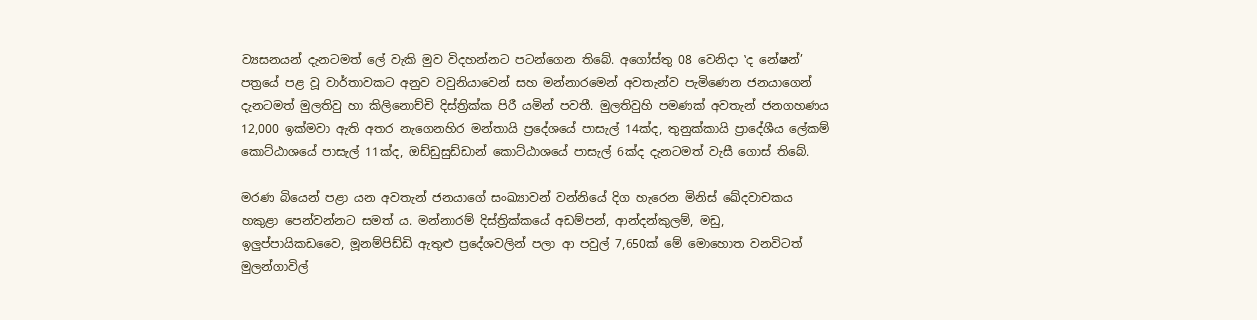ව්‍යසනයන් දැනටමත් ලේ වැකි මුව විදහන්නට පටන්ගෙන තිබේ. අගෝස්තු 08 වෙනිදා ‛ද නේෂන්’ පත්‍රයේ පළ වූ වාර්තාවකට අනුව වවුනියාවෙන් සහ මන්නාරමෙන් අවතැන්ව පැමිණෙන ජනයාගෙන් දැනටමත් මුලතිවු හා කිලිනොච්චි දිස්ත්‍රික්ක පිරී යමින් පවතී. මුලතිවුහි පමණක් අවතැන් ජනගහණය 12,000 ඉක්මවා ඇති අතර නැගෙනහිර මන්තායි ප්‍රදේශයේ පාසැල් 14ක්ද, තුනුක්කායි ප්‍රාදේශීය ලේකම් කොට්ඨාශයේ පාසැල් 11ක්ද, ඔඩ්ඩුසුඩ්ඩාන් කොට්ඨාශයේ පාසැල් 6ක්ද දැනටමත් වැසී ගොස් තිබේ.

මරණ බියෙන් පළා යන අවතැන් ජනයාගේ සංඛ්‍යාවන් වන්නියේ දිග හැරෙන මිනිස් ඛේදවාචකය හකුළා පෙන්වන්නට සමත් ය. මන්නාරම් දිස්ත්‍රික්කයේ අඩම්පන්, ආන්දන්කුලම්, මඩු, ඉලුප්පායිකඩවෛ, මූනම්පිඩ්ඩි ඇතුළු ප්‍රදේශවලින් පලා ආ පවුල් 7,650ක් මේ මොහොත වනවිටත් මුලන්ගාවිල්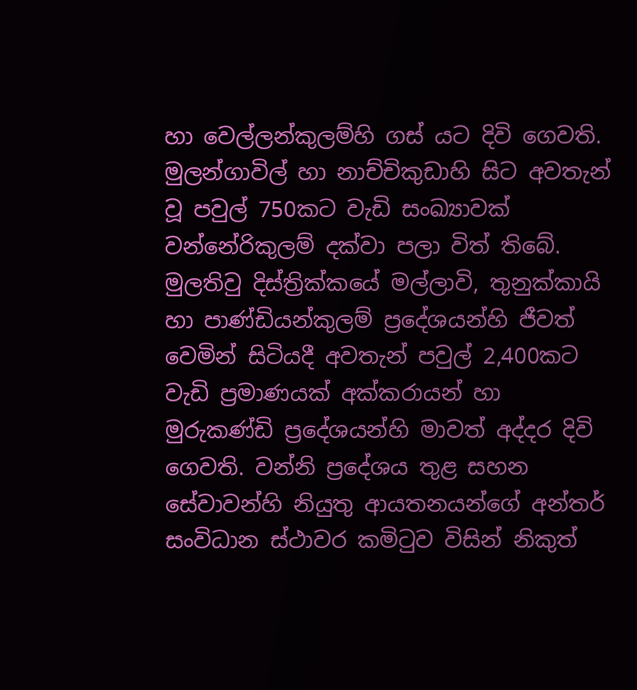හා වෙල්ලන්කුලම්හි ගස් යට දිවි ගෙවති. මුලන්ගාවිල් හා නාච්චිකුඩාහි සිට අවතැන් වූ පවුල් 750කට වැඩි සංඛ්‍යාවක් වන්නේරිකුලම් දක්වා පලා විත් තිබේ. මුලතිවු දිස්ත්‍රික්කයේ මල්ලාවි, තුනුක්කායි හා පාණ්ඩියන්කුලම් ප්‍රදේශයන්හි ජීවත් වෙමින් සිටියදී අවතැන් පවුල් 2,400කට වැඩි ප්‍රමාණයක් අක්කරායන් හා මුරුකණ්ඩි ප්‍රදේශයන්හි මාවත් අද්දර දිවි ගෙවති. වන්නි ප්‍රදේශය තුළ සහන සේවාවන්හි නියුතු ආයතනයන්ගේ අන්තර් සංවිධාන ස්ථාවර කමිටුව විසින් නිකුත්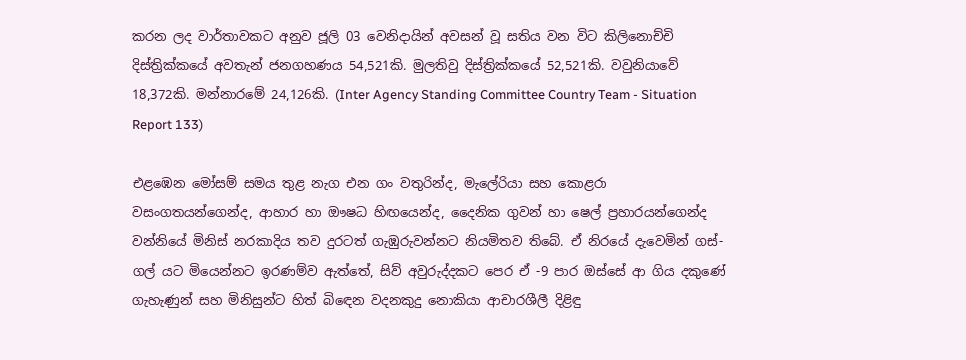කරන ලද වාර්තාවකට අනුව ජූලි 03 වෙනිදායින් අවසන් වූ සතිය වන විට කිලිනොච්චි දිස්ත්‍රික්කයේ අවතැන් ජනගහණය 54,521කි. මුලතිවු දිස්ත්‍රික්කයේ 52,521කි. වවුනියාවේ 18,372කි. මන්නාරමේ 24,126කි. (Inter Agency Standing Committee Country Team - Situation Report 133)

එළඹෙන මෝසම් සමය තුළ නැග එන ගං වතුරින්ද, මැලේරියා සහ කොළරා වසංගතයන්ගෙන්ද, ආහාර හා ඖෂධ හිඟයෙන්ද, දෛනික ගුවන් හා ෂෙල් ප්‍රහාරයන්ගෙන්ද වන්නියේ මිනිස් නරකාදිය තව දුරටත් ගැඹුරුවන්නට නියමිතව තිබේ. ඒ නිරයේ දැවෙමින් ගස්-ගල් යට මියෙන්නට ඉරණම්ව ඇත්තේ, සිව් අවුරුද්දකට පෙර ඒ -9 පාර ඔස්සේ ආ ගිය දකුණේ ගැහැණුන් සහ මිනිසුන්ට හිත් බිඳෙන වදනකුදු නොකියා ආචාරශීලී දිළිඳු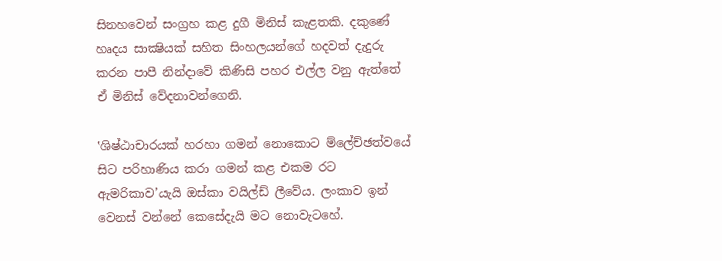සිනහවෙන් සංග්‍රහ කළ දුගී මිනිස් කැළතකි. දකුණේ හෘදය සාක්‍ෂියක් සහිත සිංහලයන්ගේ හදවත් දැදුරු කරන පාපී නින්දාවේ කිණිසි පහර එල්ල වනු ඇත්තේ ඒ මිනිස් වේදනාවන්ගෙනි.

‛ශිෂ්ඨාචාරයක් හරහා ගමන් නොකොට ම්ලේච්ඡත්වයේ සිට පරිහාණිය කරා ගමන් කළ එකම රට ඇමරිකාව’යැයි ඔස්කා වයිල්ඩ් ලීවේය. ලංකාව ඉන් වෙනස් වන්නේ කෙසේදැයි මට නොවැටහේ.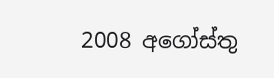2008 අගෝස්තු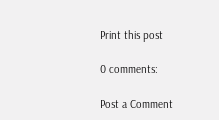Print this post

0 comments:

Post a Comment